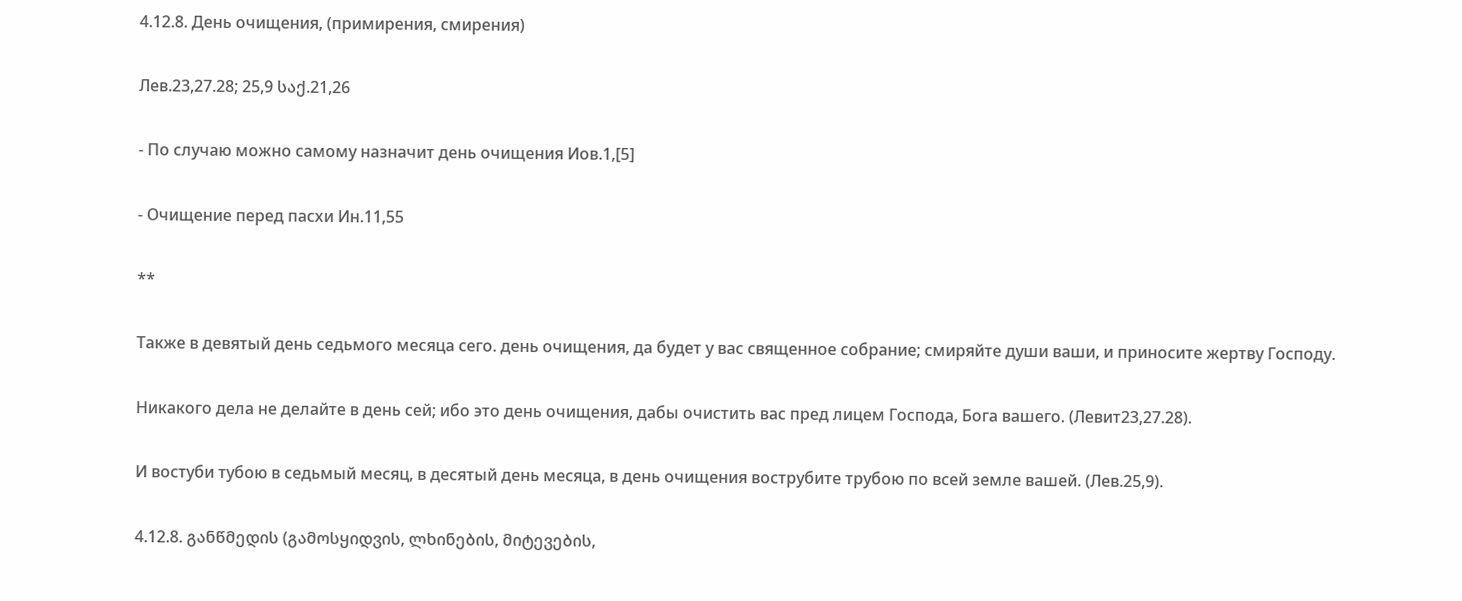4.12.8. День очищения, (примирения, смирения)

Лев.23,27.28; 25,9 საქ.21,26

- По случаю можно самому назначит день очищения Иов.1,[5]

- Очищение перед пасхи Ин.11,55

**

Также в девятый день седьмого месяца сего. день очищения, да будет у вас священное собрание; смиряйте души ваши, и приносите жертву Господу.

Никакого дела не делайте в день сей; ибо это день очищения, дабы очистить вас пред лицем Господа, Бога вашего. (Левит23,27.28).

И востуби тубою в седьмый месяц, в десятый день месяца, в день очищения вострубите трубою по всей земле вашей. (Лев.25,9).

4.12.8. განწმედის (გამოსყიდვის, ლხინების, მიტევების,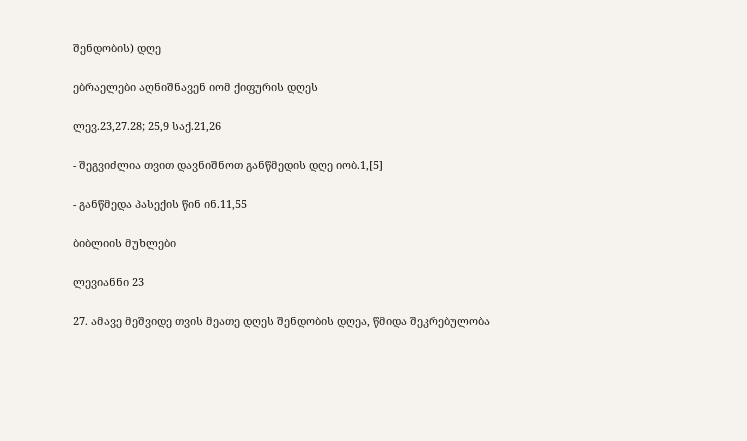შენდობის) დღე

ებრაელები აღნიშნავენ იომ ქიფურის დღეს

ლევ.23,27.28; 25,9 საქ.21,26

- შეგვიძლია თვით დავნიშნოთ განწმედის დღე იობ.1,[5]

- განწმედა პასექის წინ ინ.11,55

ბიბლიის მუხლები

ლევიანნი 23

27. ამავე მეშვიდე თვის მეათე დღეს შენდობის დღეა, წმიდა შეკრებულობა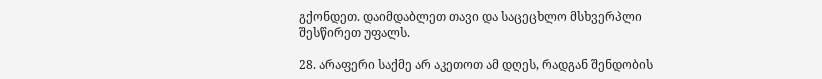გქონდეთ. დაიმდაბლეთ თავი და საცეცხლო მსხვერპლი შესწირეთ უფალს.

28. არაფერი საქმე არ აკეთოთ ამ დღეს, რადგან შენდობის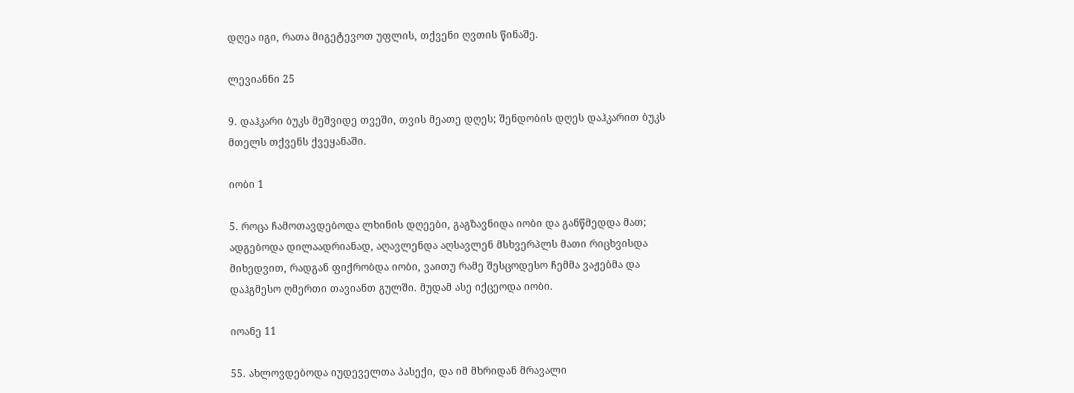დღეა იგი, რათა მიგეტევოთ უფლის, თქვენი ღვთის წინაშე.

ლევიანნი 25

9. დაჰკარი ბუკს მეშვიდე თვეში, თვის მეათე დღეს; შენდობის დღეს დაჰკარით ბუკს მთელს თქვენს ქვეყანაში.

იობი 1

5. როცა ჩამოთავდებოდა ლხინის დღეები, გაგზავნიდა იობი და განწმედდა მათ; ადგებოდა დილაადრიანად, აღავლენდა აღსავლენ მსხვერპლს მათი რიცხვისდა მიხედვით, რადგან ფიქრობდა იობი, ვაითუ რამე შესცოდესო ჩემმა ვაჟებმა და დაჰგმესო ღმერთი თავიანთ გულში. მუდამ ასე იქცეოდა იობი.

იოანე 11

55. ახლოვდებოდა იუდეველთა პასექი, და იმ მხრიდან მრავალი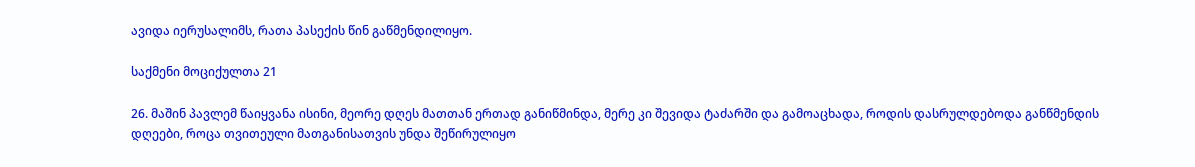ავიდა იერუსალიმს, რათა პასექის წინ გაწმენდილიყო.

საქმენი მოციქულთა 21

26. მაშინ პავლემ წაიყვანა ისინი, მეორე დღეს მათთან ერთად განიწმინდა, მერე კი შევიდა ტაძარში და გამოაცხადა, როდის დასრულდებოდა განწმენდის დღეები, როცა თვითეული მათგანისათვის უნდა შეწირულიყო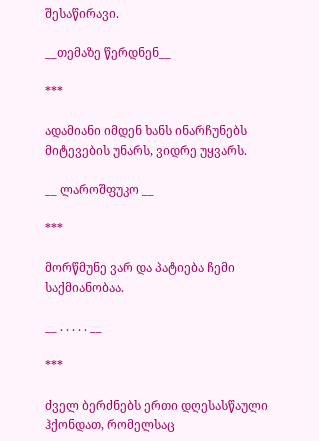შესაწირავი.

__თემაზე წერდნენ__

***

ადამიანი იმდენ ხანს ინარჩუნებს მიტევების უნარს, ვიდრე უყვარს.

__ ლაროშფუკო __

***

მორწმუნე ვარ და პატიება ჩემი საქმიანობაა.

__ . . . . . __

***

ძველ ბერძნებს ერთი დღესასწაული ჰქონდათ, რომელსაც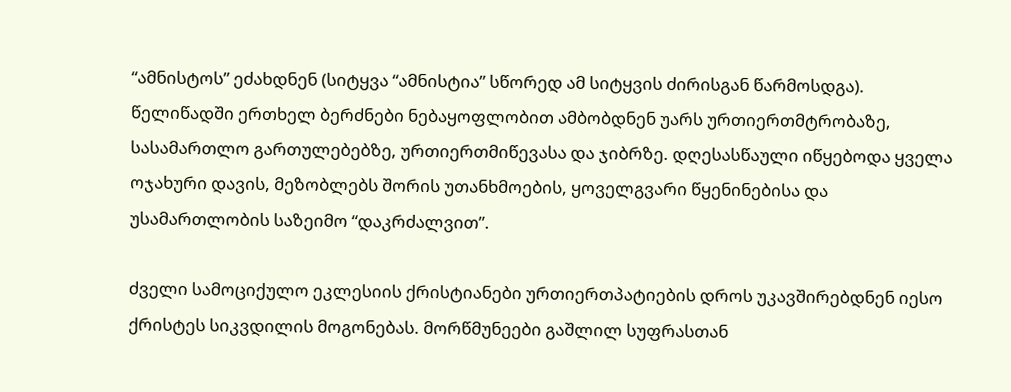“ამნისტოს” ეძახდნენ (სიტყვა “ამნისტია” სწორედ ამ სიტყვის ძირისგან წარმოსდგა). წელიწადში ერთხელ ბერძნები ნებაყოფლობით ამბობდნენ უარს ურთიერთმტრობაზე, სასამართლო გართულებებზე, ურთიერთმიწევასა და ჯიბრზე. დღესასწაული იწყებოდა ყველა ოჯახური დავის, მეზობლებს შორის უთანხმოების, ყოველგვარი წყენინებისა და უსამართლობის საზეიმო “დაკრძალვით”.

ძველი სამოციქულო ეკლესიის ქრისტიანები ურთიერთპატიების დროს უკავშირებდნენ იესო ქრისტეს სიკვდილის მოგონებას. მორწმუნეები გაშლილ სუფრასთან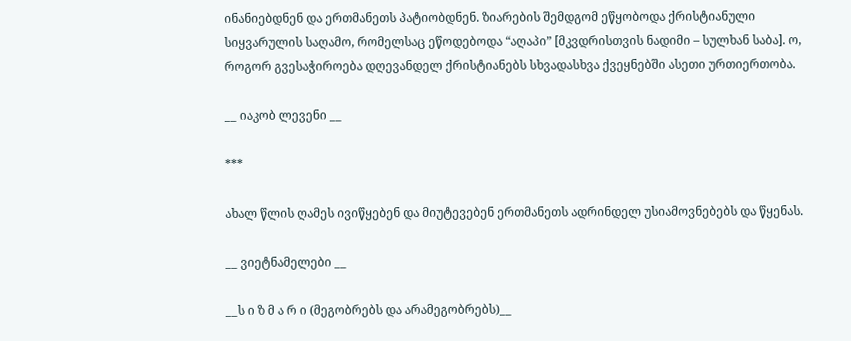ინანიებდნენ და ერთმანეთს პატიობდნენ. ზიარების შემდგომ ეწყობოდა ქრისტიანული სიყვარულის საღამო, რომელსაც ეწოდებოდა “აღაპი” [მკვდრისთვის ნადიმი – სულხან საბა]. ო, როგორ გვესაჭიროება დღევანდელ ქრისტიანებს სხვადასხვა ქვეყნებში ასეთი ურთიერთობა.

__ იაკობ ლევენი __

***

ახალ წლის ღამეს ივიწყებენ და მიუტევებენ ერთმანეთს ადრინდელ უსიამოვნებებს და წყენას.

__ ვიეტნამელები __

__ს ი ზ მ ა რ ი (მეგობრებს და არამეგობრებს)__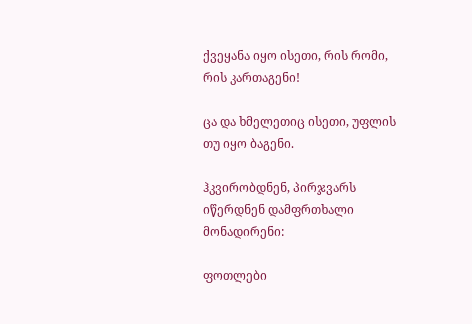ქვეყანა იყო ისეთი, რის რომი, რის კართაგენი!

ცა და ხმელეთიც ისეთი, უფლის თუ იყო ბაგენი.

ჰკვირობდნენ, პირჯვარს იწერდნენ დამფრთხალი მონადირენი:

ფოთლები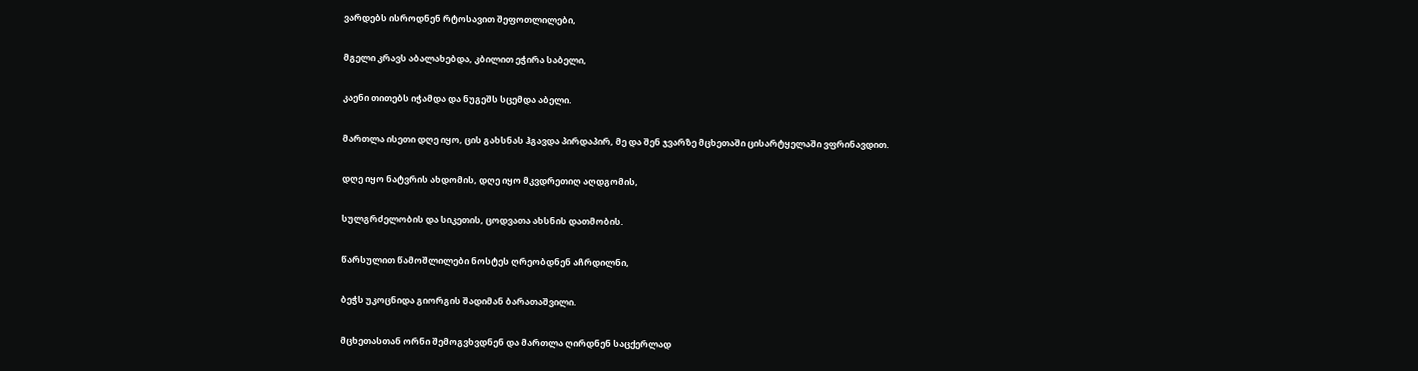ვარდებს ისროდნენ რტოსავით შეფოთლილები,

მგელი კრავს აბალახებდა, კბილით ეჭირა საბელი,

კაენი თითებს იჭამდა და ნუგეშს სცემდა აბელი.

მართლა ისეთი დღე იყო, ცის გახსნას ჰგავდა პირდაპირ, მე და შენ ჯვარზე მცხეთაში ცისარტყელაში ვფრინავდით.

დღე იყო ნატვრის ახდომის, დღე იყო მკვდრეთიღ აღდგომის,

სულგრძელობის და სიკეთის, ცოდვათა ახსნის დათმობის.

წარსულით წამოშლილები ნოსტეს ღრეობდნენ აჩრდილნი,

ბეჭს უკოცნიდა გიორგის შადიმან ბარათაშვილი.

მცხეთასთან ორნი შემოგვხვდნენ და მართლა ღირდნენ საცქერლად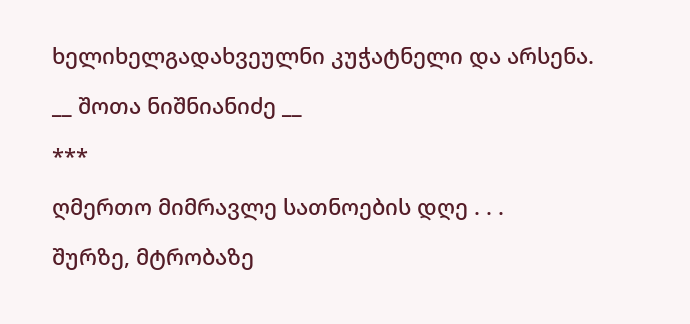ხელიხელგადახვეულნი კუჭატნელი და არსენა.

__ შოთა ნიშნიანიძე __

***

ღმერთო მიმრავლე სათნოების დღე . . .

შურზე, მტრობაზე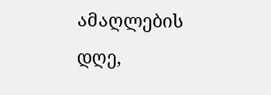ამაღლების დღე,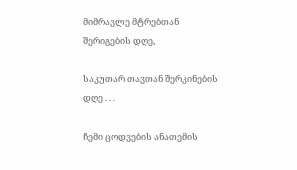მიმრავლე მტრებთან შერიგების დღე,

საკუთარ თავთან შერკინების დღე . . .

ჩემი ცოდვების ანათემის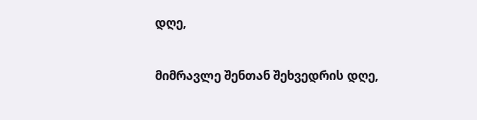დღე,

მიმრავლე შენთან შეხვედრის დღე,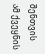შენთვის ამ ქვეყნის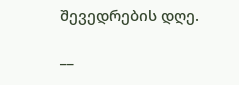შევედრების დღე.

__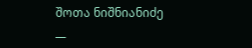შოთა ნიშნიანიძე __